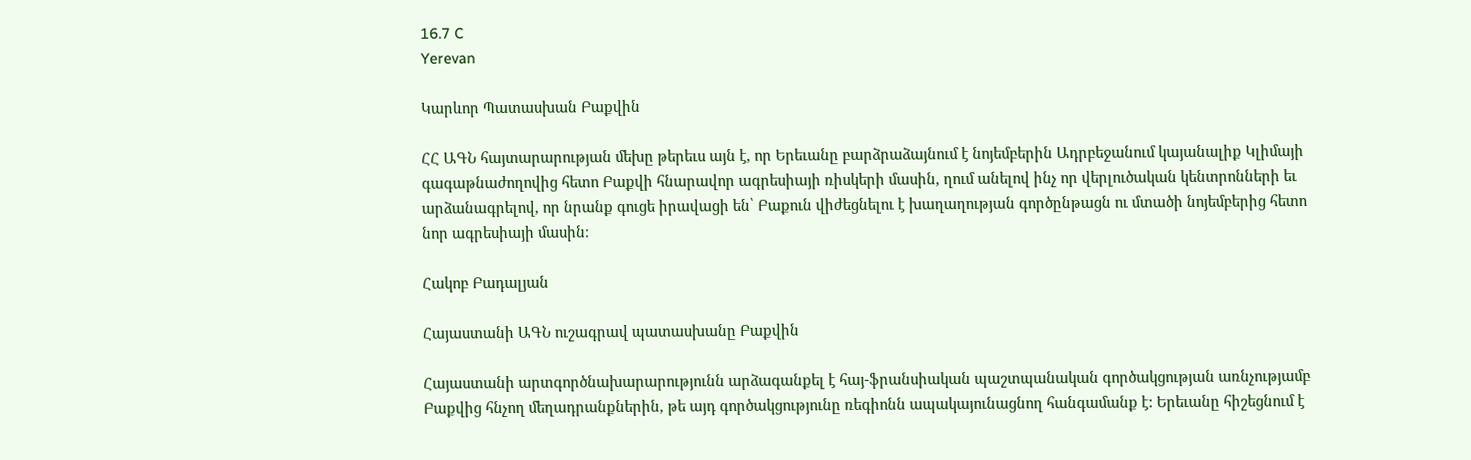16.7 C
Yerevan

Կարևոր Պատասխան Բաքվին

ՀՀ ԱԳՆ հայտարարության մեխը թերեւս այն է, որ Երեւանը բարձրաձայնում է նոյեմբերին Ադրբեջանում կայանալիք Կլիմայի գագաթնաժողովից հետո Բաքվի հնարավոր ագրեսիայի ռիսկերի մասին, ղում անելով ինչ որ վերլուծական կենտրոնների եւ արձանագրելով, որ նրանք գուցե իրավացի են՝ Բաքուն վիժեցնելու է խաղաղության գործընթացն ու մտածի նոյեմբերից հետո նոր ագրեսիայի մասին։

Հակոբ Բադալյան

Հայաստանի ԱԳՆ ուշագրավ պատասխանը Բաքվին

Հայաստանի արտգործնախարարությունն արձագանքել է հայ-ֆրանսիական պաշտպանական գործակցության առնչությամբ Բաքվից հնչող մեղադրանքներին, թե այդ գործակցությունը ռեգիոնն ապակայունացնող հանգամանք է: Երեւանը հիշեցնում է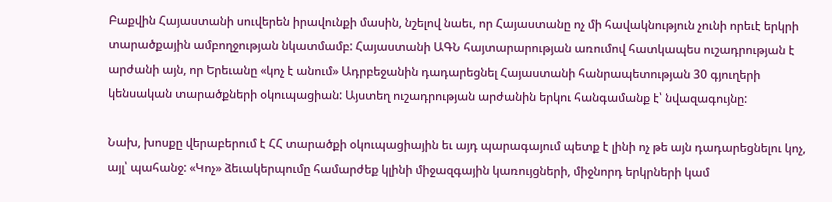Բաքվին Հայաստանի սուվերեն իրավունքի մասին, նշելով նաեւ, որ Հայաստանը ոչ մի հավակնություն չունի որեւէ երկրի տարածքային ամբողջության նկատմամբ: Հայաստանի ԱԳՆ հայտարարության առումով հատկապես ուշադրության է արժանի այն, որ Երեւանը «կոչ է անում» Ադրբեջանին դադարեցնել Հայաստանի հանրապետության 30 գյուղերի կենսական տարածքների օկուպացիան: Այստեղ ուշադրության արժանին երկու հանգամանք է՝ նվազագույնը:

Նախ, խոսքը վերաբերում է ՀՀ տարածքի օկուպացիային եւ այդ պարագայում պետք է լինի ոչ թե այն դադարեցնելու կոչ, այլ՝ պահանջ: «Կոչ» ձեւակերպումը համարժեք կլինի միջազգային կառույցների, միջնորդ երկրների կամ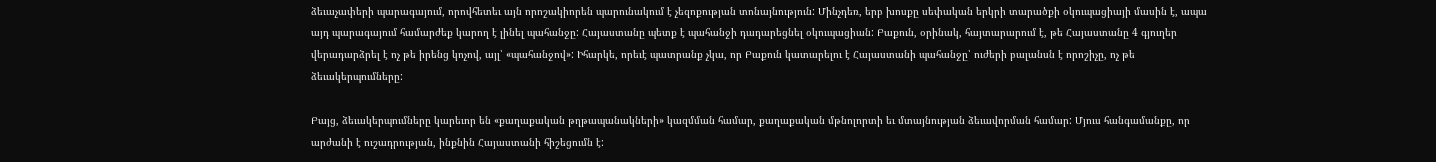ձեւաչափերի պարագայում, որովհետեւ այն որոշակիորեն պարունակում է չեզոքության տոնայնություն: Մինչդեռ, երբ խոսքը սեփական երկրի տարածքի օկուպացիայի մասին է, ապա այդ պարագայում համարժեք կարող է լինել պահանջը: Հայաստանը պետք է պահանջի դադարեցնել օկուպացիան: Բաքուն, օրինակ, հայտարարում է, թե Հայաստանը 4 գյուղեր վերադարձրել է ոչ թե իրենց կոչով, այլ՝ «պահանջով»: Իհարկե, որեւէ պատրանք չկա, որ Բաքուն կատարելու է Հայաստանի պահանջը՝ ուժերի բալանսն է որոշիչը, ոչ թե ձեւակերպումները:

Բայց, ձեւակերպումները կարեւոր են «քաղաքական թղթապանակների» կազմման համար, քաղաքական մթնոլորտի եւ մտայնության ձեւավորման համար: Մյուս հանգամանքը, որ արժանի է ուշադրության, ինքնին Հայաստանի հիշեցումն է: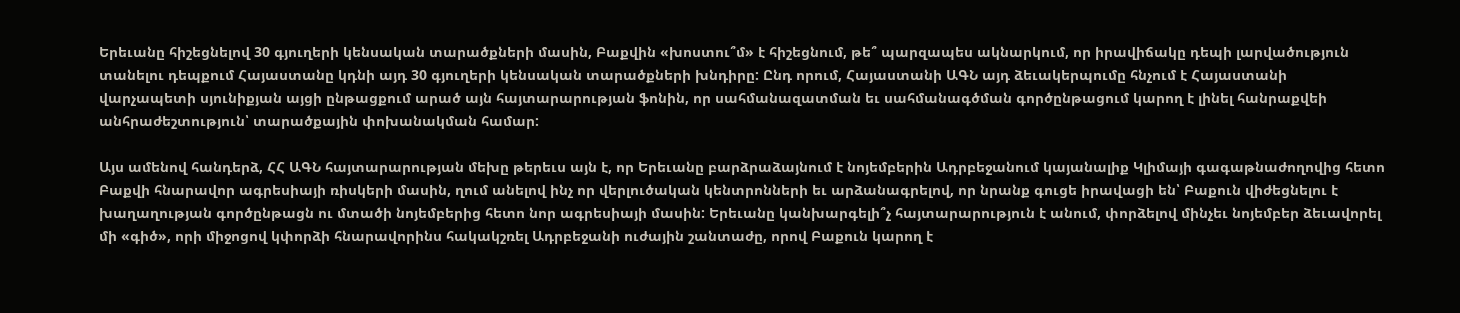Երեւանը հիշեցնելով 30 գյուղերի կենսական տարածքների մասին, Բաքվին «խոստու՞մ» է հիշեցնում, թե՞ պարզապես ակնարկում, որ իրավիճակը դեպի լարվածություն տանելու դեպքում Հայաստանը կդնի այդ 30 գյուղերի կենսական տարածքների խնդիրը: Ընդ որում, Հայաստանի ԱԳՆ այդ ձեւակերպումը հնչում է Հայաստանի վարչապետի սյունիքյան այցի ընթացքում արած այն հայտարարության ֆոնին, որ սահմանազատման եւ սահմանագծման գործընթացում կարող է լինել հանրաքվեի անհրաժեշտություն՝ տարածքային փոխանակման համար:

Այս ամենով հանդերձ, ՀՀ ԱԳՆ հայտարարության մեխը թերեւս այն է, որ Երեւանը բարձրաձայնում է նոյեմբերին Ադրբեջանում կայանալիք Կլիմայի գագաթնաժողովից հետո Բաքվի հնարավոր ագրեսիայի ռիսկերի մասին, ղում անելով ինչ որ վերլուծական կենտրոնների եւ արձանագրելով, որ նրանք գուցե իրավացի են՝ Բաքուն վիժեցնելու է խաղաղության գործընթացն ու մտածի նոյեմբերից հետո նոր ագրեսիայի մասին: Երեւանը կանխարգելի՞չ հայտարարություն է անում, փորձելով մինչեւ նոյեմբեր ձեւավորել մի «գիծ», որի միջոցով կփորձի հնարավորինս հակակշռել Ադրբեջանի ուժային շանտաժը, որով Բաքուն կարող է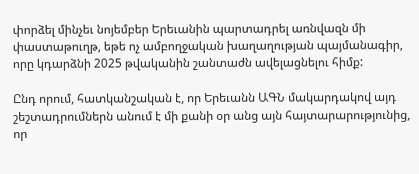փորձել մինչեւ նոյեմբեր Երեւանին պարտադրել առնվազն մի փաստաթուղթ, եթե ոչ ամբողջական խաղաղության պայմանագիր, որը կդարձնի 2025 թվականին շանտաժն ավելացնելու հիմք:

Ընդ որում, հատկանշական է, որ Երեւանն ԱԳՆ մակարդակով այդ շեշտադրումներն անում է մի քանի օր անց այն հայտարարությունից, որ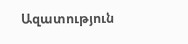Ազատություն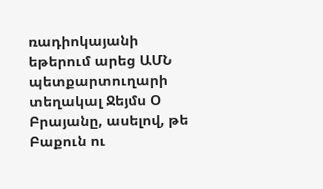ռադիոկայանի եթերում արեց ԱՄՆ պետքարտուղարի տեղակալ Ջեյմս Օ Բրայանը, ասելով, թե Բաքուն ու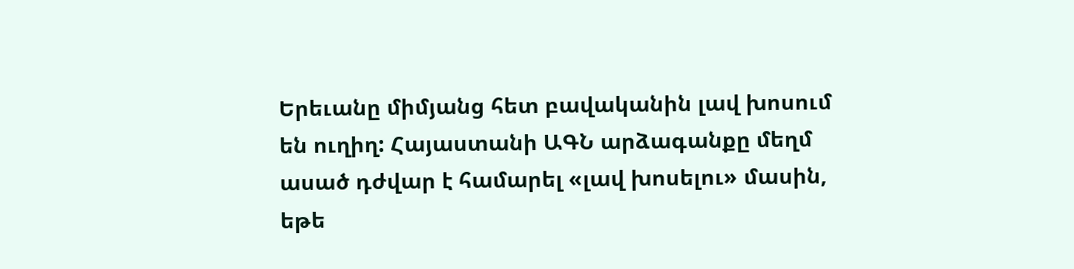Երեւանը միմյանց հետ բավականին լավ խոսում են ուղիղ: Հայաստանի ԱԳՆ արձագանքը մեղմ ասած դժվար է համարել «լավ խոսելու» մասին, եթե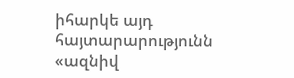իհարկե այդ հայտարարությունն «ազնիվ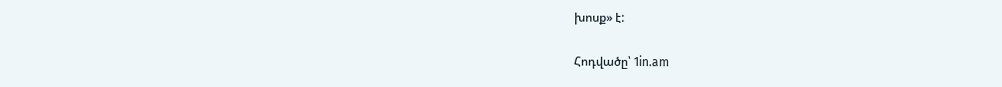խոսք» է:

Հոդվածը՝ 1in.am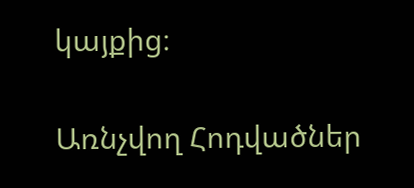կայքից։

Առնչվող Հոդվածներ